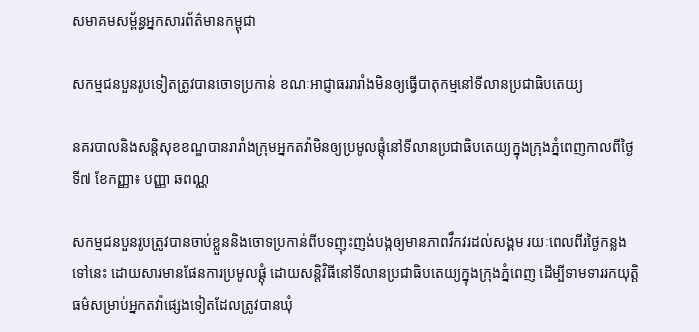សមាគមសម្ព័ន្ធអ្នកសារព័ត៌មានកម្ពុជា

សកម្មជនបួនរូបទៀតត្រូវបានចោទប្រកាន់ ខណៈអាជ្ញាធររារាំងមិនឲ្យធ្វើបាតុកម្មនៅទីលានប្រជាធិបតេយ្យ

នគរបាលនិងសន្តិសុខខណ្ឌបានរារាំងក្រុមអ្នកតវ៉ាមិនឲ្យប្រមូលផ្តុំនៅទីលានប្រជាធិបតេយ្យក្នុងក្រុងភ្នំពេញកាលពីថ្ងៃទី៧ ខែកញ្ញា៖ បញ្ញា ឆពណ្ណ

សកម្មជនបួនរូបត្រូវបានចាប់ខ្លួននិងចោទប្រកាន់ពីបទញុះញង់បង្កឲ្យមានភាពវឹកវរដល់សង្គម រយៈពេលពីរថ្ងៃកន្លងទៅនេះ ដោយសារមានផែនការប្រមូលផ្តុំ ដោយសន្តិវិធីនៅទីលានប្រជាធិបតេយ្យក្នុងក្រុងភ្នំពេញ ដើម្បីទាមទាររកយុត្តិធម៌សម្រាប់អ្នកតវ៉ាផ្សេងទៀតដែលត្រូវបានឃុំ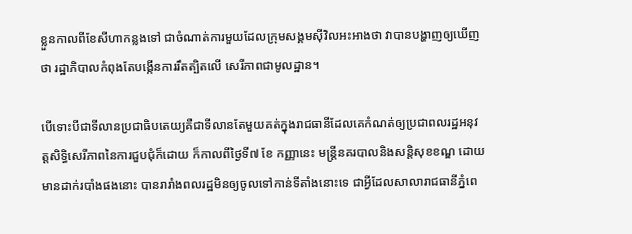ខ្លួនកាលពីខែសីហាកន្លងទៅ ជាចំណាត់ការមួយដែលក្រុមសង្គមស៊ីវិលអះអាងថា វាបានបង្ហាញឲ្យឃើញថា រដ្ឋាភិបាលកំពុងតែបង្កើនការរឹតត្បិតលើ សេរីភាពជាមូលដ្ឋាន។

បើទោះបីជាទីលានប្រជាធិបតេយ្យគឺជាទីលានតែមួយគត់ក្នុងរាជធានីដែលគេកំណត់ឲ្យប្រជាពលរដ្ឋអនុវត្តសិទ្ធិសេរីភាពនៃការជួបជុំក៏ដោយ ក៏កាលពីថ្ងៃទី៧ ខែ កញ្ញានេះ មន្ត្រីនគរបាលនិងសន្តិសុខខណ្ឌ ដោយមានដាក់របាំងផងនោះ បានរារាំងពលរដ្ឋមិនឲ្យចូលទៅកាន់ទីតាំងនោះទេ ជាអ្វីដែលសាលារាជធានីភ្នំពេ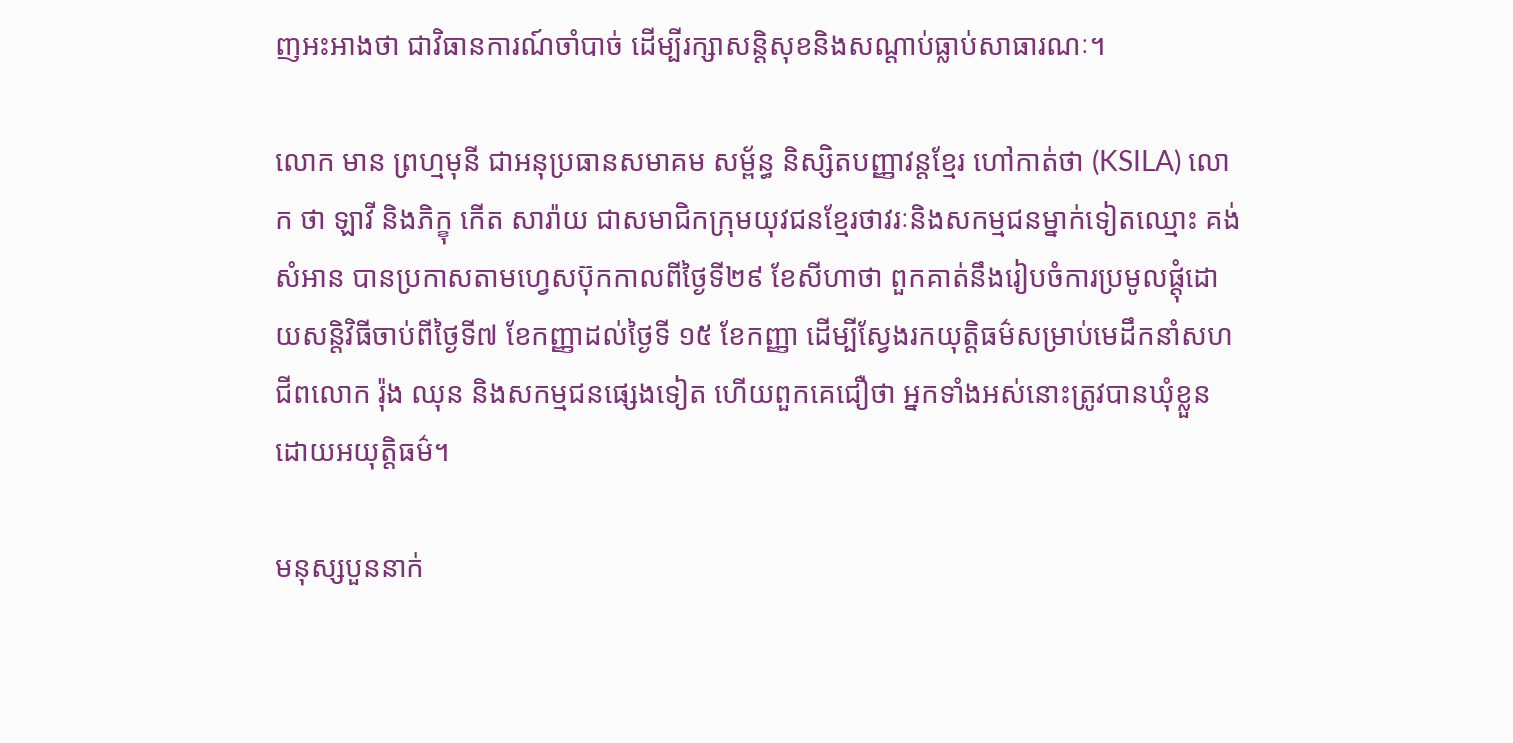ញអះអាងថា ជាវិធានការណ៍ចាំបាច់ ដើម្បីរក្សាសន្តិសុខនិងសណ្តាប់ធ្លាប់សាធារណៈ។

លោក មាន ព្រហ្មមុនី ជាអនុប្រធានសមាគម សម្ព័ន្ធ និស្សិតបញ្ញាវន្តខ្មែរ ហៅកាត់ថា (KSILA) លោក ថា ឡាវី និងភិក្ខុ កើត សារ៉ាយ ជាសមាជិកក្រុមយុវជនខ្មែរថាវរៈនិងសកម្មជនម្នាក់ទៀតឈ្មោះ គង់ សំអាន បានប្រកាសតាមហ្វេសប៊ុកកាលពីថ្ងៃទី២៩ ខែសីហាថា ពួកគាត់នឹងរៀបចំការប្រមូលផ្តុំដោយសន្តិវិធីចាប់ពីថ្ងៃទី៧ ខែកញ្ញាដល់ថ្ងៃទី ១៥ ខែកញ្ញា ដើម្បីស្វែងរកយុត្តិធម៌សម្រាប់មេដឹកនាំសហជីពលោក រ៉ុង ឈុន និងសកម្មជនផ្សេងទៀត ហើយពួកគេជឿថា អ្នកទាំងអស់នោះត្រូវបានឃុំខ្លួនដោយអយុត្តិធម៌។

មនុស្សបួននាក់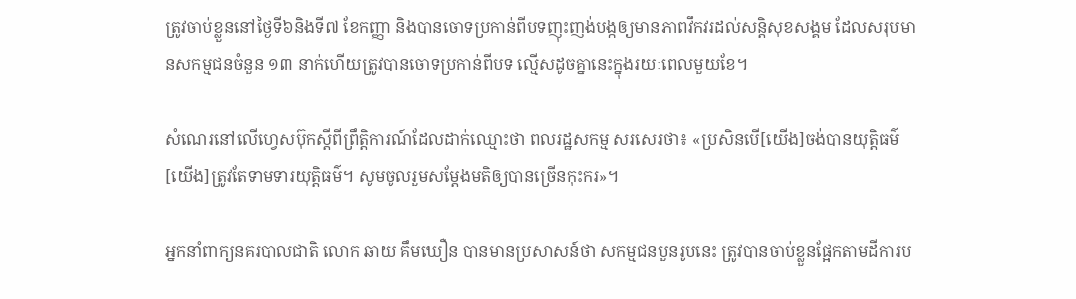ត្រូវចាប់ខ្លួននៅថ្ងៃទី៦និងទី៧ ខែកញ្ញា និងបានចោទប្រកាន់ពីបទញុះញង់បង្កឲ្យមានភាពវឹកវរដល់សន្តិសុខសង្គម ដែលសរុបមានសកម្មជនចំនួន ១៣ នាក់ហើយត្រូវបានចោទប្រកាន់ពីបទ ល្មើសដូចគ្នានេះក្នុងរយៈពេលមួយខែ។

សំណេរនៅលើហ្វេសប៊ុកស្តីពីព្រឹត្តិការណ៍ដែលដាក់ឈ្មោះថា ពលរដ្ឋសកម្ម សរសេរថា៖ «ប្រសិនបើ[យើង]ចង់បានយុត្តិធម៌ [យើង]ត្រូវតែទាមទារយុត្តិធម៌។ សូមចូលរួមសម្តែងមតិឲ្យបានច្រើនកុះករ»។

អ្នកនាំពាក្យនគរបាលជាតិ លោក ឆាយ គឹមឃឿន បានមានប្រសាសន៍ថា សកម្មជនបួនរូបនេះ ត្រូវបានចាប់ខ្លួនផ្អែកតាមដីការប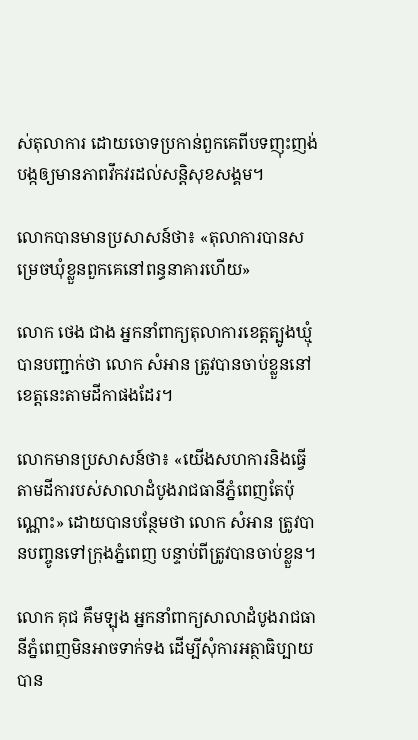ស់តុលាការ ដោយចោទប្រកាន់ពួកគេពីបទញុះញង់បង្កឲ្យមានភាពវឹកវរដល់សន្តិសុខសង្គម។

លោកបានមានប្រសាសន៍ថា៖ «តុលាការបានសម្រេចឃុំខ្លួនពួកគេនៅពន្ធនាគារហើយ»

លោក ថេង ជាង អ្នកនាំពាក្យតុលាការខេត្តត្បូងឃ្មុំបានបញ្ជាក់ថា លោក សំអាន ត្រូវបានចាប់ខ្លួននៅខេត្តនេះតាមដីកាផងដែរ។

លោកមានប្រសាសន៍ថា៖ «យើងសហការនិងធ្វើតាមដីការបស់សាលាដំបូងរាជធានីភ្នំពេញតែប៉ុណ្ណោះ» ដោយបានបន្ថែមថា លោក សំអាន ត្រូវបានបញ្ចូនទៅក្រុងភ្នំពេញ បន្ទាប់ពីត្រូវបានចាប់ខ្លួន។

លោក គុជ គឹមឡុង អ្នកនាំពាក្យសាលាដំបូងរាជធានីភ្នំពេញមិនអាចទាក់ទង ដើម្បីសុំការអត្ថាធិប្បាយបាន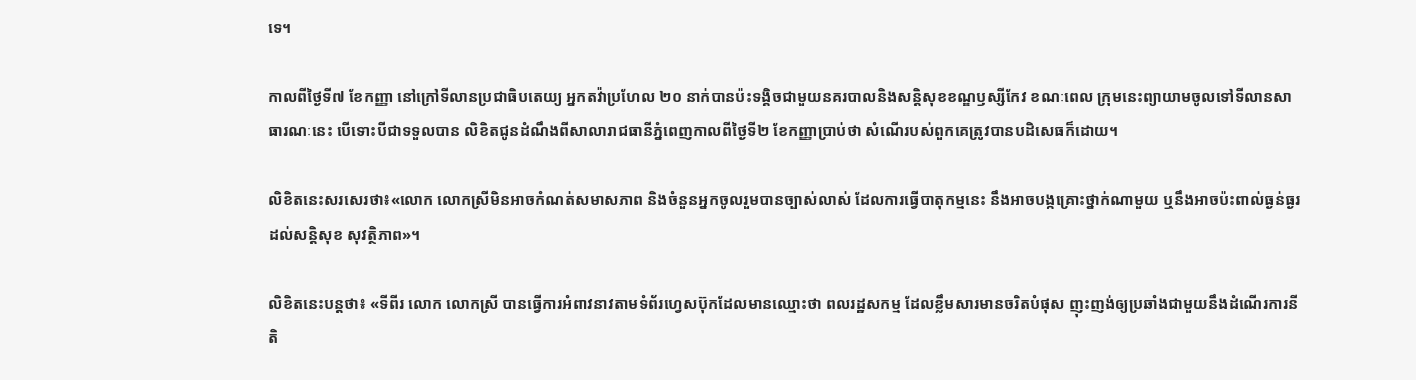ទេ។

កាលពីថ្ងៃទី៧ ខែកញ្ញា នៅក្រៅទីលានប្រជាធិបតេយ្យ អ្នកតវ៉ាប្រហែល ២០ នាក់បានប៉ះទង្គិចជាមួយនគរបាលនិងសន្តិសុខខណ្ឌឫស្សីកែវ ខណៈពេល ក្រុមនេះព្យាយាមចូលទៅទីលានសាធារណៈនេះ បើទោះបីជាទទួលបាន លិខិតជូនដំណឹងពីសាលារាជធានីភ្នំពេញកាលពីថ្ងៃទី២ ខែកញ្ញាប្រាប់ថា សំណើរបស់ពួកគេត្រូវបានបដិសេធក៏ដោយ។

លិខិតនេះសរសេរថា៖«លោក លោកស្រីមិនអាចកំណត់សមាសភាព និងចំនួនអ្នកចូលរួមបានច្បាស់លាស់ ដែលការធ្វើបាតុកម្មនេះ នឹងអាចបង្កគ្រោះថ្នាក់ណាមួយ ឬនឹងអាចប៉ះពាល់ធ្ងន់ធ្ងរដល់សន្តិសុខ សុវត្ថិភាព»។

លិខិតនេះបន្តថា៖ «ទីពីរ លោក លោកស្រី បានធ្វើការអំពាវនាវតាមទំព័រហ្វេសប៊ុកដែលមានឈ្មោះថា ពលរដ្ឋសកម្ម ដែលខ្លឹមសារមានចរិតបំផុស ញុះញង់ឲ្យប្រឆាំងជាមួយនឹងដំណើរការនីតិ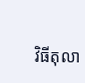វិធីតុលា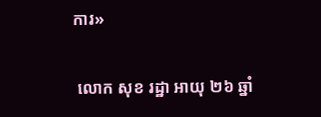ការ»

 លោក សុខ រដ្ឋា អាយុ ២៦ ឆ្នាំ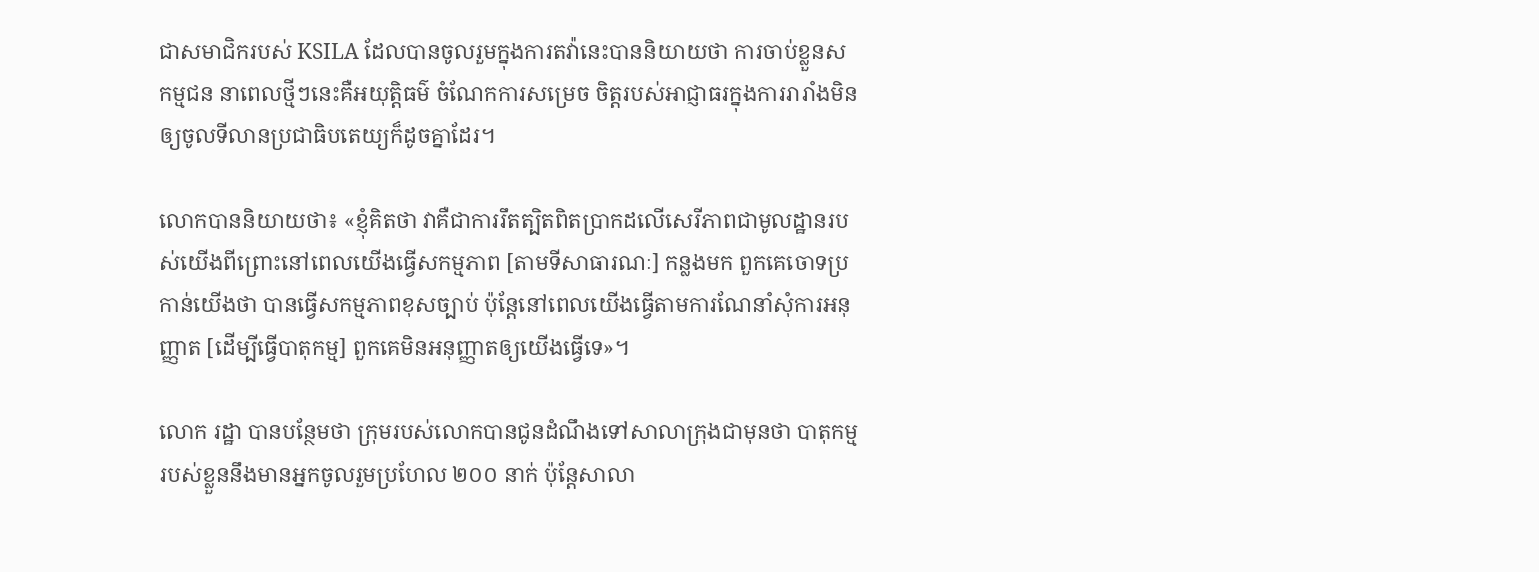ជាសមាជិករបស់ KSILA ដែលបានចូលរួមក្នុងការតវ៉ានេះបាននិយាយថា ការចាប់ខ្លួនសកម្មជន នាពេលថ្មីៗនេះគឺអយុត្តិធម៌ ចំណែកការសម្រេច ចិត្តរបស់អាជ្ញាធរក្នុងការរារាំងមិនឲ្យចូលទីលានប្រជាធិបតេយ្យក៏ដូចគ្នាដែរ។

លោកបាននិយាយថា៖ «ខ្ញុំគិតថា វាគឺជាការរឹតត្បិតពិតប្រាកដលើសេរីភាពជាមូលដ្ឋានរបស់យើងពីព្រោះនៅពេលយើងធ្វើសកម្មភាព [តាមទីសាធារណៈ] កន្លងមក ពួកគេចោទប្រកាន់យើងថា បានធ្វើសកម្មភាពខុសច្បាប់ ប៉ុន្តែនៅពេលយើងធ្វើតាមការណែនាំសុំការអនុញ្ញាត [ដើម្បីធ្វើបាតុកម្ម] ពួកគេមិនអនុញ្ញាតឲ្យយើងធ្វើទេ»។

លោក រដ្ឋា បានបន្ថែមថា ក្រុមរបស់លោកបានជូនដំណឹងទៅសាលាក្រុងជាមុនថា បាតុកម្មរបស់ខ្លួននឹងមានអ្នកចូលរួមប្រហែល ២០០ នាក់ ប៉ុន្តែសាលា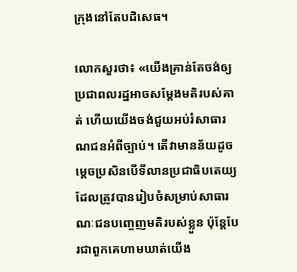ក្រុងនៅតែបដិសេធ។

លោកសួរថា៖ «យើងគ្រាន់តែចង់ឲ្យប្រជាពលរដ្ឋអាចសម្តែងមតិរបស់គាត់ ហើយយើងចង់ជួយអប់រំសាធារណជនអំពីច្បាប់។ តើវាមានន័យដូចម្តេចប្រសិនបើទីលានប្រជាធិបតេយ្យដែលត្រូវបានរៀបចំសម្រាប់សាធារណៈជនបញ្ចេញមតិរបស់ខ្លួន ប៉ុន្តែបែរជាពួកគេហាមឃាត់យើង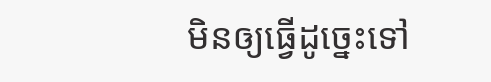មិនឲ្យធ្វើដូច្នេះទៅ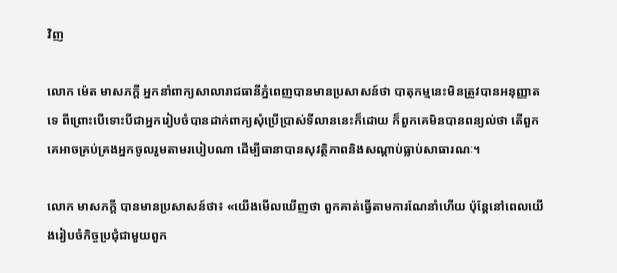វិញ

លោក ម៉េត មាសភក្តី អ្នកនាំពាក្យសាលារាជធានីភ្នំពេញបានមានប្រសាសន៍ថា បាតុកម្មនេះមិនត្រូវបានអនុញ្ញាតទេ ពីព្រោះបើទោះបីជាអ្នករៀបចំបានដាក់ពាក្យសុំប្រើប្រាស់ទីលាននេះក៏ដោយ ក៏ពួកគេមិនបានពន្យល់ថា តើពួកគេអាចគ្រប់គ្រងអ្នកចូលរួមតាមរបៀបណា ដើម្បីធានាបានសុវត្ថិភាពនិងសណ្តាប់ធ្លាប់សាធារណៈ។

លោក មាសភក្តី បានមានប្រសាសន៍ថា៖ «យើងមើលឃើញថា ពួកគាត់ធ្វើតាមការណែនាំហើយ ប៉ុន្តែនៅពេលយើងរៀបចំកិច្ចប្រជុំជាមួយពួក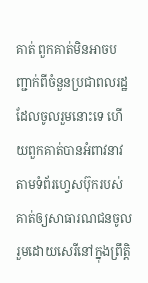គាត់ ពួកគាត់មិនអាចបញ្ជាក់ពីចំនួនប្រជាពលរដ្ឋដែលចូលរួមនោះទេ ហើយពួកគាត់បានអំពាវនាវតាមទំព័រហ្វេសប៊ុករបស់គាត់ឲ្យសាធារណជនចូលរួមដោយសេរីនៅក្នុងព្រឹត្តិ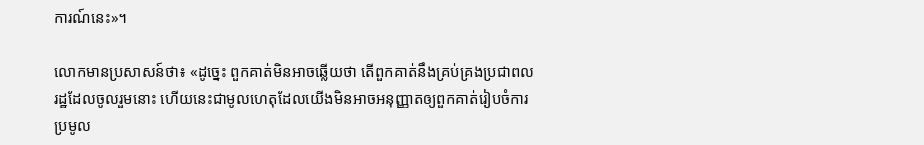ការណ៍នេះ»។

លោកមានប្រសាសន៍ថា៖ «ដូច្នេះ ពួកគាត់មិនអាចឆ្លើយថា តើពួកគាត់នឹងគ្រប់គ្រងប្រជាពលរដ្ឋដែលចូលរួមនោះ ហើយនេះជាមូលហេតុដែលយើងមិនអាចអនុញ្ញាតឲ្យពួកគាត់រៀបចំការប្រមូល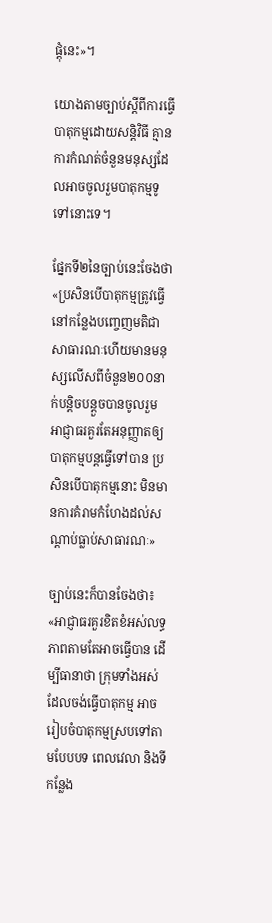ផ្តុំនេះ»។

យោងតាមច្បាប់ស្តីពីការធ្វើបាតុកម្មដោយសន្តិវិធី គ្មានការកំណត់ចំនួនមនុស្សដែលអាចចូលរួមបាតុកម្មទូទៅនោះទេ។

ផ្នែកទី២នៃច្បាប់នេះចែងថា«ប្រសិនបើបាតុកម្មត្រូវធ្វើនៅកន្លែងបញ្ចេញមតិជាសាធារណៈហើយមានមនុស្សលើសពីចំនួន២០០នាក់បន្តិចបន្តួចបានចូលរួម អាជ្ញាធរគួរតែអនុញ្ញាតឲ្យបាតុកម្មបន្តធ្វើទៅបាន ប្រសិនបើបាតុកម្មនោះ មិនមានការគំរាមកំហែងដល់សណ្តាប់ធ្លាប់សាធារណៈ»

ច្បាប់នេះក៏បានចែងថា៖ «អាជ្ញាធរគួរខិតខំអស់លទ្ធភាពតាមតែអាចធ្វើបាន ដើម្បីធានាថា ក្រុមទាំងអស់ដែលចង់ធ្វើបាតុកម្ម អាចរៀបចំបាតុកម្មស្របទៅតាមបែបបទ ពេលវេលា និងទីកន្លែង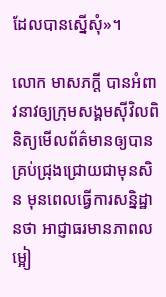ដែលបានស្នើសុំ»។

លោក មាសភក្តី បានអំពាវនាវឲ្យក្រុមសង្គមស៊ីវិលពិនិត្យមើលព័ត៌មានឲ្យបានគ្រប់ជ្រុងជ្រោយជាមុនសិន មុនពេលធ្វើការសន្និដ្ឋានថា អាជ្ញាធរមានភាពលម្អៀ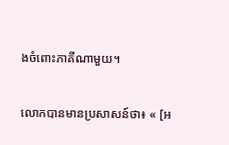ងចំពោះភាគីណាមួយ។

លោកបានមានប្រសាសន៍ថា៖ « [អ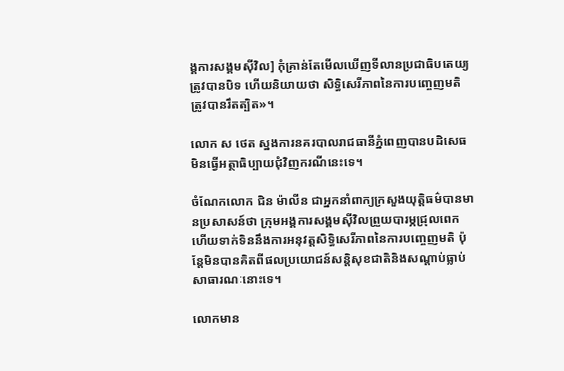ង្គការសង្គមស៊ីវិល] កុំគ្រាន់តែមើលឃើញទីលានប្រជាធិបតេយ្យត្រូវបានបិទ ហើយនិយាយថា សិទ្ធិសេរីភាពនៃការបញ្ចេញមតិត្រូវបានរឹតត្បិត»។

លោក ស ថេត ស្នងការនគរបាលរាជធានីភ្នំពេញបានបដិសេធមិនធ្វើអត្ថាធិប្បាយជុំវិញករណីនេះទេ។

ចំណែកលោក ជិន ម៉ាលីន ជាអ្នកនាំពាក្យក្រសួងយុត្តិធម៌បានមានប្រសាសន៍ថា ក្រុមអង្គការសង្គមស៊ីវិលព្រួយបារម្ភជ្រុលពេកហើយទាក់ទិននឹងការអនុវត្តសិទ្ធិសេរីភាពនៃការបញ្ចេញមតិ ប៉ុន្តែមិនបានគិតពីផលប្រយោជន៍សន្តិសុខជាតិនិងសណ្តាប់ធ្លាប់សាធារណៈនោះទេ។

លោកមាន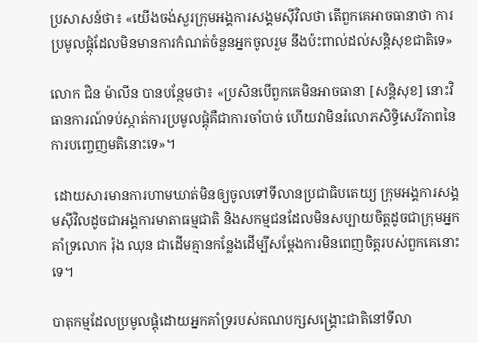ប្រសាសន៍ថា៖ «យើងចង់សួរក្រុមអង្គការសង្គមស៊ីវិលថា តើពួកគេអាចធានាថា ការប្រមូលផ្តុំដែលមិនមានការកំណត់ចំនួនអ្នកចូលរួម នឹងប៉ះពាល់ដល់សន្តិសុខជាតិទេ»

លោក ជិន ម៉ាលីន បានបន្ថែមថា៖ «ប្រសិនបើពួកគេមិនអាចធានា [សន្តិសុខ] នោះវិធានការណ៍ទប់ស្កាត់ការប្រមូលផ្តុំគឺជាការចាំបាច់ ហើយវាមិនរំលោភសិទ្ធិសេរីភាពនៃការបញ្ចេញមតិនោះទេ»។

 ដោយសារមានការហាមឃាត់មិនឲ្យចូលទៅទីលានប្រជាធិបតេយ្យ ក្រុមអង្គការសង្គមស៊ីវិលដូចជាអង្គការមាតាធម្មជាតិ និងសកម្មជនដែលមិនសប្បាយចិត្តដូចជាក្រុមអ្នកគាំទ្រលោក រ៉ុង ឈុន ជាដើមគ្មានកន្លែងដើម្បីសម្តែងការមិនពេញចិត្តរបស់ពួកគេនោះទេ។

បាតុកម្មដែលប្រមូលផ្តុំដោយអ្នកគាំទ្ររបស់គណបក្សសង្គ្រោះជាតិនៅទីលា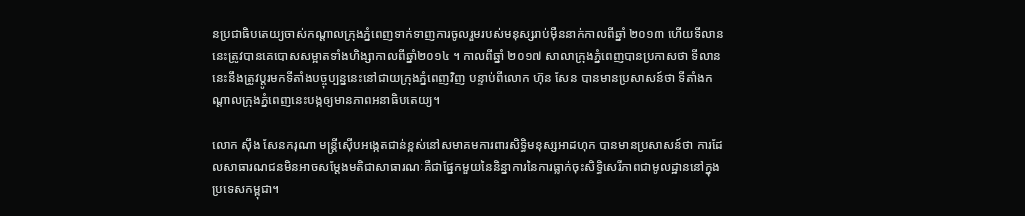នប្រជាធិបតេយ្យចាស់កណ្តាលក្រុងភ្នំពេញទាក់ទាញការចូលរួមរបស់មនុស្សរាប់ម៉ឺននាក់កាលពីឆ្នាំ ២០១៣ ហើយទីលាននេះត្រូវបានគេបោសសម្អាតទាំងហិង្សាកាលពីឆ្នាំ២០១៤ ។ កាលពីឆ្នាំ ២០១៧ សាលាក្រុងភ្នំពេញបានប្រកាសថា ទីលាននេះនឹងត្រូវប្តូរមកទីតាំងបច្ចុប្បន្ននេះនៅជាយក្រុងភ្នំពេញវិញ បន្ទាប់ពីលោក ហ៊ុន សែន បានមានប្រសាសន៍ថា ទីតាំងកណ្តាលក្រុងភ្នំពេញនេះបង្កឲ្យមានភាពអនាធិបតេយ្យ។

លោក ស៊ឹង សែនករុណា មន្ត្រីស៊ើបអង្កេតជាន់ខ្ពស់នៅសមាគមការពារសិទ្ធិមនុស្សអាដហុក បានមានប្រសាសន៍ថា ការដែលសាធារណជនមិនអាចសម្តែងមតិជាសាធារណៈគឺជាផ្នែកមួយនៃនិន្នាការនៃការធ្លាក់ចុះសិទ្ធិសេរីភាពជាមូលដ្ឋាននៅក្នុងប្រទេសកម្ពុជា។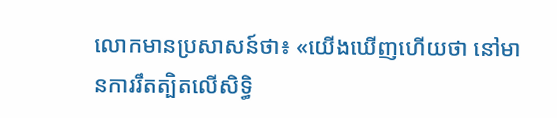លោកមានប្រសាសន៍ថា៖ «យើងឃើញហើយថា នៅមានការរឹតត្បិតលើសិទ្ធិ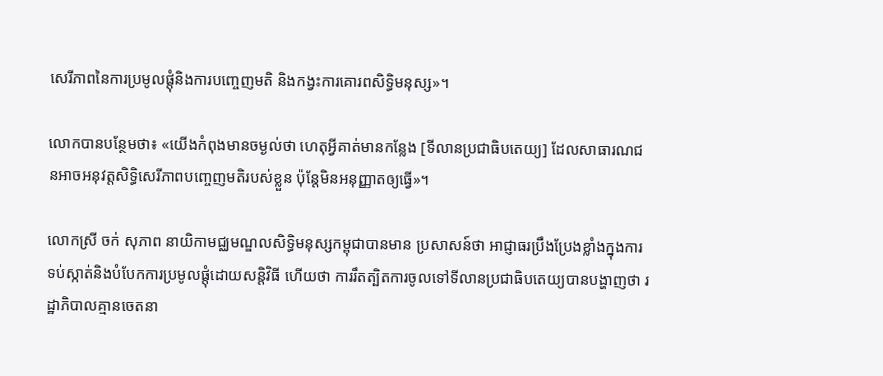សេរីភាពនៃការប្រមូលផ្តុំនិងការបញ្ចេញមតិ និងកង្វះការគោរពសិទ្ធិមនុស្ស»។

លោកបានបន្ថែមថា៖ «យើងកំពុងមានចម្ងល់ថា ហេតុអ្វីគាត់មានកន្លែង [ទីលានប្រជាធិបតេយ្យ] ដែលសាធារណជនអាចអនុវត្តសិទ្ធិសេរីភាពបញ្ចេញមតិរបស់ខ្លួន ប៉ុន្តែមិនអនុញ្ញាតឲ្យធ្វើ»។

លោកស្រី ចក់ សុភាព នាយិកាមជ្ឈមណ្ឌលសិទ្ធិមនុស្សកម្ពុជាបានមាន ប្រសាសន៍ថា អាជ្ញាធរប្រឹងប្រែងខ្លាំងក្នុងការទប់ស្កាត់និងបំបែកការប្រមូលផ្តុំដោយសន្តិវិធី ហើយថា ការរឹតត្បិតការចូលទៅទីលានប្រជាធិបតេយ្យបានបង្ហាញថា រដ្ឋាភិបាលគ្មានចេតនា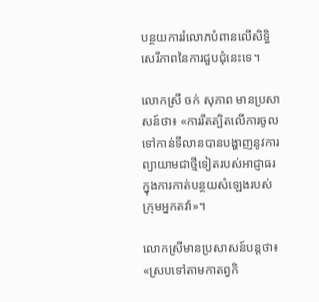បន្ថយការរំលោភបំពានលើសិទ្ធិសេរីភាពនៃការជួបជុំនេះទេ។

លោកស្រី ចក់ សុភាព មានប្រសាសន៍ថា៖ «ការរឹតត្បិតលើការចូលទៅកាន់ទីលានបានបង្ហាញនូវការព្យាយាមជាថ្មីទៀតរបស់អាជ្ញាធរក្នុងការកាត់បន្ថយសំឡេងរបស់ក្រុមអ្នកតវ៉ា»។

លោកស្រីមានប្រសាសន៍បន្តថា៖ «ស្របទៅតាមកាតព្វកិ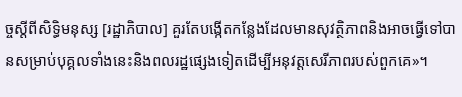ច្ចស្តីពីសិទ្ធិមនុស្ស [រដ្ឋាភិបាល] គួរតែបង្កើតកន្លែងដែលមានសុវត្ថិភាពនិងអាចធ្វើទៅបានសម្រាប់បុគ្គលទាំងនេះនិងពលរដ្ឋផ្សេងទៀតដើម្បីអនុវត្តសេរីភាពរបស់ពួកគេ»។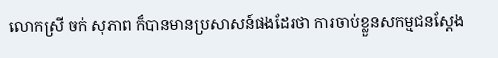លោកស្រី ចក់ សុភាព ក៏បានមានប្រសាសន៍ផងដែរថា ការចាប់ខ្លួនសកម្មជនស្តែង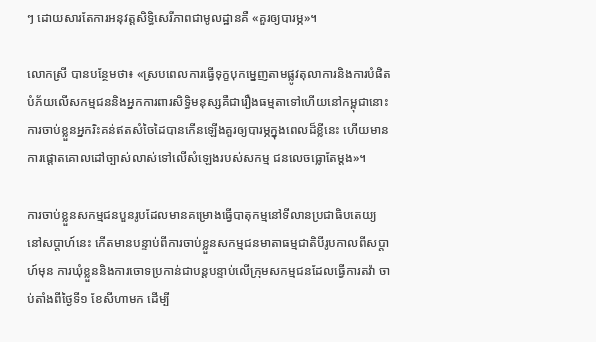ៗ ដោយសារតែការអនុវត្តសិទ្ធិសេរីភាពជាមូលដ្ឋានគឺ «គួរឲ្យបារម្ភ»។

លោកស្រី បានបន្ថែមថា៖ «ស្របពេលការធ្វើទុក្ខបុកម្នេញតាមផ្លូវតុលាការនិងការបំផិតបំភ័យលើសកម្មជននិងអ្នកការពារសិទ្ធិមនុស្សគឺជារឿងធម្មតាទៅហើយនៅកម្ពុជានោះ ការចាប់ខ្លួនអ្នករិះគន់ឥតសំចៃដៃបានកើនឡើងគួរឲ្យបារម្ភក្នុងពេលដ៏ខ្លីនេះ ហើយមានការផ្តោតគោលដៅច្បាស់លាស់ទៅលើសំឡេងរបស់សកម្ម ជនលេចធ្លោតែម្តង»។

ការចាប់ខ្លួនសកម្មជនបួនរូបដែលមានគម្រោងធ្វើបាតុកម្មនៅទីលានប្រជាធិបតេយ្យនៅសប្តាហ៍នេះ កើតមានបន្ទាប់ពីការចាប់ខ្លួនសកម្មជនមាតាធម្មជាតិបីរូបកាលពីសប្តាហ៍មុន ការឃុំខ្លួននិងការចោទប្រកាន់ជាបន្តបន្ទាប់លើក្រុមសកម្មជនដែលធ្វើការតវ៉ា ចាប់តាំងពីថ្ងៃទី១ ខែសីហាមក ដើម្បី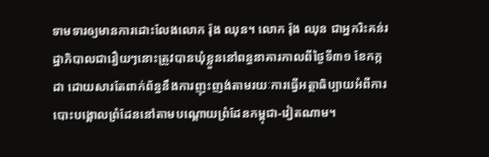ទាមទារឲ្យមានការដោះលែងលោក រ៉ុង ឈុន។ លោក រ៉ុង ឈុន ជាអ្នករិះគន់រដ្ឋាភិបាលជារឿយៗនោះត្រូវបានឃុំខ្លួននៅពន្ធនាគារកាលពីថ្ងៃទី៣១ ខែកក្កដា ដោយសារតែពាក់ព័ន្ធនឹងការញុះញង់តាមរយៈការធ្វើអត្ថាធិប្បាយអំពីការបោះបង្គោលព្រំដែននៅតាមបណ្តោយព្រំដែនកម្ពុជា-វៀតណាម។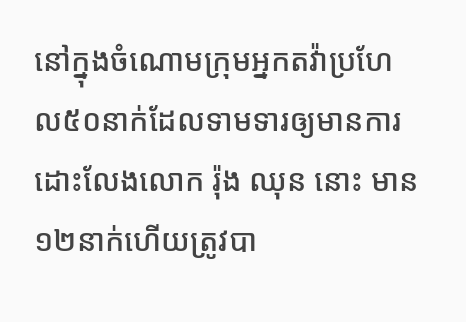នៅក្នុងចំណោមក្រុមអ្នកតវ៉ាប្រហែល៥០នាក់ដែលទាមទារឲ្យមានការដោះលែងលោក រ៉ុង ឈុន នោះ មាន១២នាក់ហើយត្រូវបា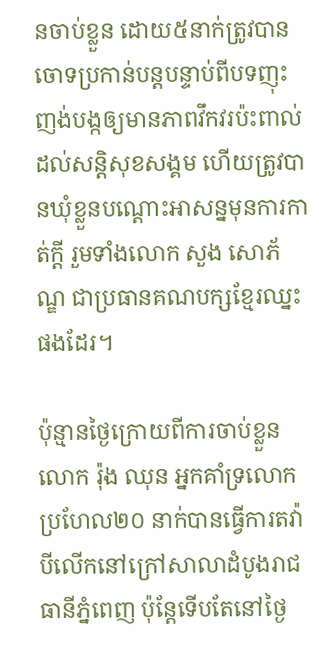នចាប់ខ្លួន ដោយ៥នាក់ត្រូវបានចោទប្រកាន់បន្តបន្ទាប់ពីបទញុះញង់បង្កឲ្យមានភាពវឹកវរប៉ះពាល់ដល់សន្តិសុខសង្គម ហើយត្រូវបានឃុំខ្លួនបណ្តោះអាសន្នមុនការកាត់ក្តី រួមទាំងលោក សួង សោភ័ណ្ឌ ជាប្រធានគណបក្សខ្មែរឈ្នះផងដែរ។

ប៉ុន្មានថ្ងៃក្រោយពីការចាប់ខ្លួនលោក រ៉ុង ឈុន អ្នកគាំទ្រលោកប្រហែល២០ នាក់បានធ្វើការតវ៉ាបីលើកនៅក្រៅសាលាដំបូងរាជធានីភ្នំពេញ ប៉ុន្តែទើបតែនៅថ្ងៃ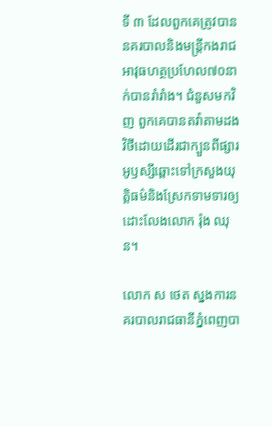ទី ៣ ដែលពួកគេត្រូវបាននគរបាលនិងមន្ត្រីកងរាជអាវុធហត្ថប្រហែល៧០នាក់បានរាំរាំង។ ជំនួសមកវិញ ពួកគេបានតវ៉ាតាមដងវិថីដោយដើរជាក្បួនពីផ្សារអូឫស្សីឆ្ពោះទៅក្រសួងយុត្តិធម៌និងស្រែកទាមទារឲ្យដោះលែងលោក រ៉ុង ឈុន។

លោក ស ថេត ស្នងការនគរបាលរាជធានីភ្នំពេញបា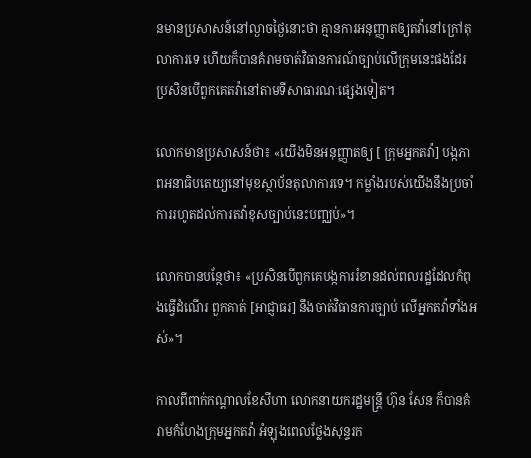នមានប្រសាសន៍នៅល្ងាចថ្ងៃនោះថា គ្មានការអនុញ្ញាតឲ្យតវ៉ានៅក្រៅតុលាការទេ ហើយក៏បានគំរាមចាត់វិធានការណ៍ច្បាប់លើក្រុមនេះផងដែរ ប្រសិនបើពួកគេតវ៉ានៅតាមទីសាធារណៈផ្សេងទៀត។

លោកមានប្រសាសន៍ថា៖ «យើងមិនអនុញ្ញាតឲ្យ [ ក្រុមអ្នកតវ៉ា] បង្កភាពអនាធិបតេយ្យនៅមុខស្ថាប័នតុលាការទេ។ កម្លាំងរបស់យើងនឹងប្រចាំការរហូតដល់ការតវ៉ាខុសច្បាប់នេះបញ្ឈប់»។

លោកបានបន្ថែថា៖ «ប្រសិនបើពួកគេបង្កការរំខានដល់ពលរដ្ឋដែលកំពុងធ្វើដំណើរ ពួកគាត់ [អាជ្ញាធរ] នឹងចាត់វិធានការច្បាប់ លើអ្នកតវ៉ាទាំងអស់»។

កាលពីពាក់កណ្តាលខែសីហា លោកនាយករដ្ឋមន្ត្រី ហ៊ុន សែន ក៏បានគំរាមកំហែងក្រុមអ្នកតវ៉ា អំឡុងពេលថ្លែងសុន្ទរក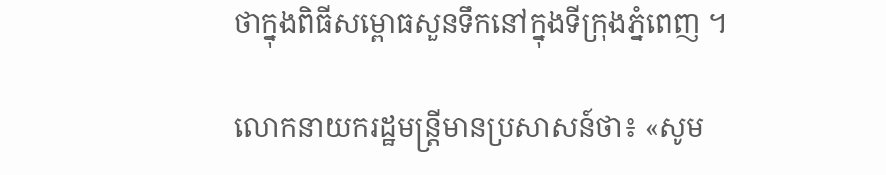ថាក្នុងពិធីសម្ពោធសួនទឹកនៅក្នុងទីក្រុងភ្នំពេញ ។

លោកនាយករដ្ឋមន្ត្រីមានប្រសាសន៍ថា៖ «សូម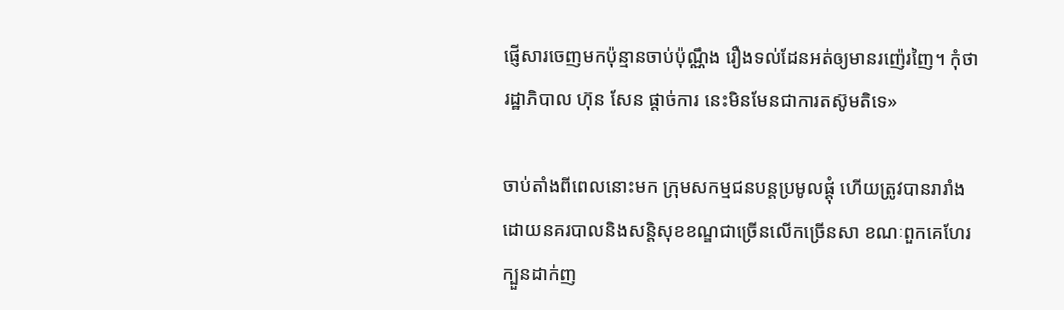ផ្ញើសារចេញមកប៉ុន្មានចាប់ប៉ុណ្ណឹង រឿងទល់ដែនអត់ឲ្យមានរញ៉េរញៃ។ កុំថា រដ្ឋាភិបាល ហ៊ុន សែន ផ្តាច់ការ នេះមិនមែនជាការតស៊ូមតិទេ»

ចាប់តាំងពីពេលនោះមក ក្រុមសកម្មជនបន្តប្រមូលផ្តុំ ហើយត្រូវបានរារាំងដោយនគរបាលនិងសន្តិសុខខណ្ឌជាច្រើនលើកច្រើនសា ខណៈពួកគេហែរក្បួនដាក់ញ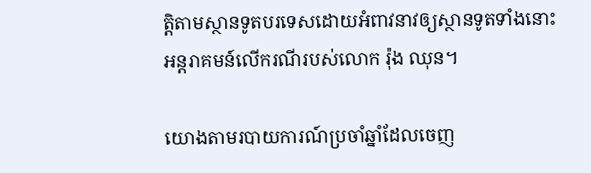ត្តិតាមស្ថានទូតបរទេសដោយអំពាវនាវឲ្យស្ថានទូតទាំងនោះអន្តរាគមន៍លើករណីរបស់លោក រ៉ុង ឈុន។

យោងតាមរបាយការណ៍ប្រចាំឆ្នាំដែលចេញ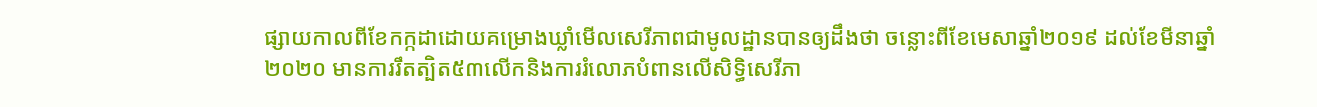ផ្សាយកាលពីខែកក្កដាដោយគម្រោងឃ្លាំមើលសេរីភាពជាមូលដ្ឋានបានឲ្យដឹងថា ចន្លោះពីខែមេសាឆ្នាំ២០១៩ ដល់ខែមីនាឆ្នាំ ២០២០ មានការរឹតត្បិត៥៣លើកនិងការរំលោភបំពានលើសិទ្ធិសេរីភា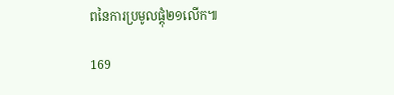ពនៃការប្រមូលផ្តុំ២១លើក៕

169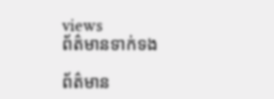views
ព័ត៌មានទាក់ទង

ព័ត៌មាន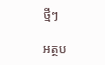ថ្មីៗ

អត្ថប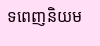ទពេញនិយម